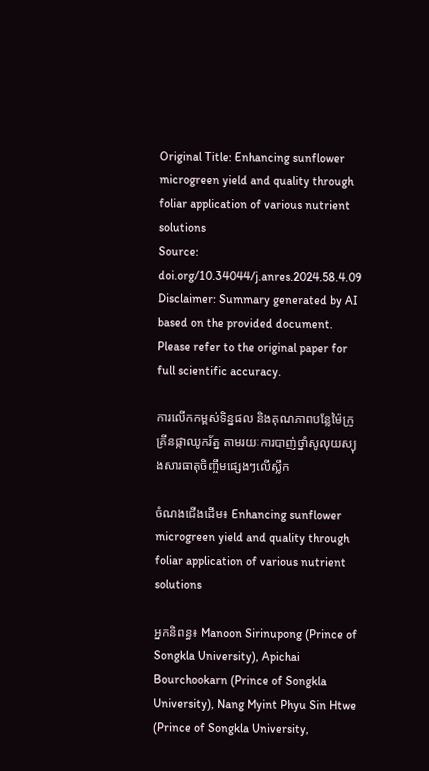Original Title: Enhancing sunflower microgreen yield and quality through foliar application of various nutrient solutions
Source: doi.org/10.34044/j.anres.2024.58.4.09
Disclaimer: Summary generated by AI based on the provided document. Please refer to the original paper for full scientific accuracy.

ការលើកកម្ពស់ទិន្នផល និងគុណភាពបន្លែម៉ៃក្រូគ្រីនផ្កាឈូករ័ត្ន តាមរយៈការបាញ់ថ្នាំសូលុយស្យុងសារធាតុចិញ្ចឹមផ្សេងៗលើស្លឹក

ចំណងជើងដើម៖ Enhancing sunflower microgreen yield and quality through foliar application of various nutrient solutions

អ្នកនិពន្ធ៖ Manoon Sirinupong (Prince of Songkla University), Apichai Bourchookarn (Prince of Songkla University), Nang Myint Phyu Sin Htwe (Prince of Songkla University,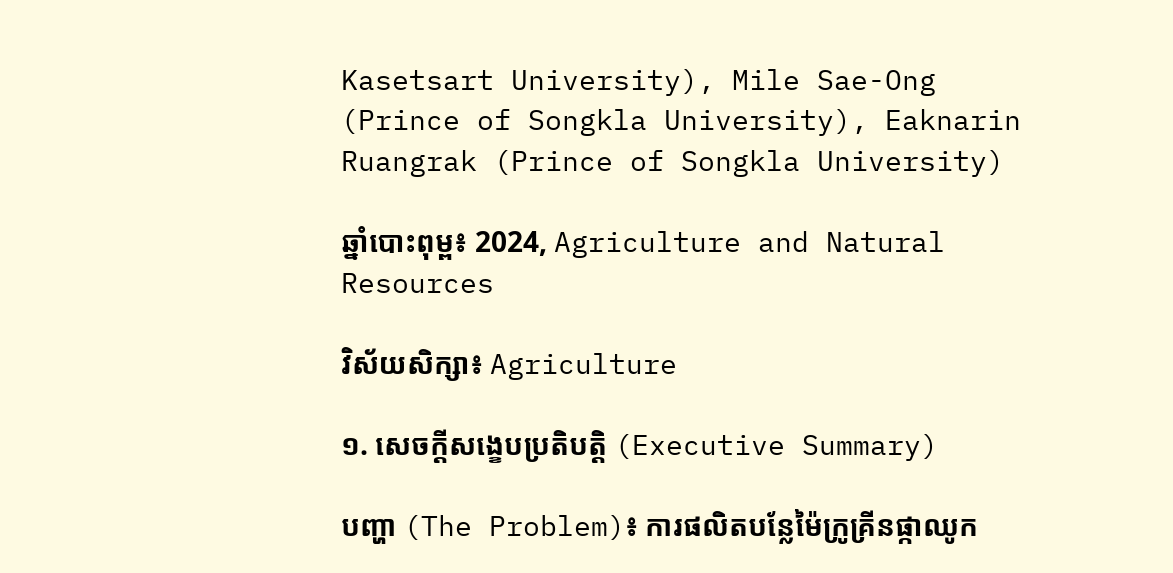Kasetsart University), Mile Sae-Ong (Prince of Songkla University), Eaknarin Ruangrak (Prince of Songkla University)

ឆ្នាំបោះពុម្ព៖ 2024, Agriculture and Natural Resources

វិស័យសិក្សា៖ Agriculture

១. សេចក្តីសង្ខេបប្រតិបត្តិ (Executive Summary)

បញ្ហា (The Problem)៖ ការផលិតបន្លែម៉ៃក្រូគ្រីនផ្កាឈូក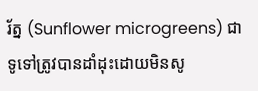រ័ត្ន (Sunflower microgreens) ជាទូទៅត្រូវបានដាំដុះដោយមិនសូ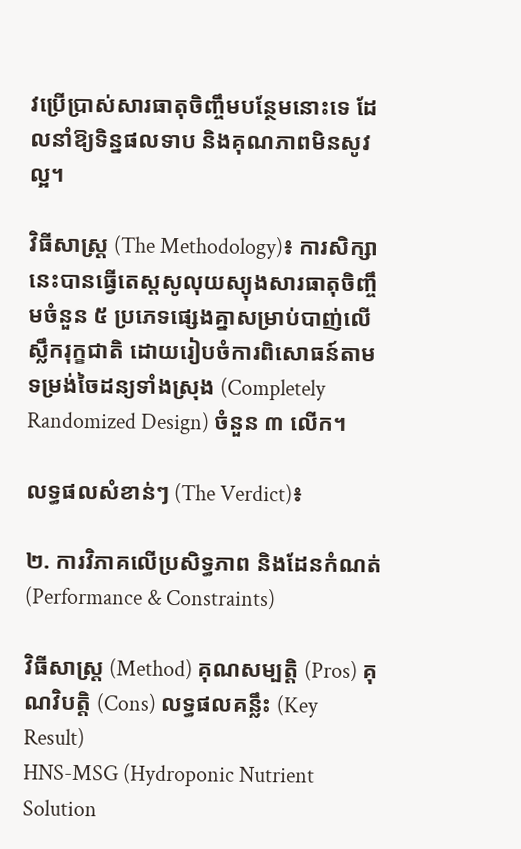វប្រើប្រាស់សារធាតុចិញ្ចឹមបន្ថែមនោះទេ ដែលនាំឱ្យទិន្នផលទាប និងគុណភាពមិនសូវល្អ។

វិធីសាស្ត្រ (The Methodology)៖ ការសិក្សានេះបានធ្វើតេស្តសូលុយស្យុងសារធាតុចិញ្ចឹមចំនួន ៥ ប្រភេទផ្សេងគ្នាសម្រាប់បាញ់លើស្លឹករុក្ខជាតិ ដោយរៀបចំការពិសោធន៍តាមទម្រង់ចៃដន្យទាំងស្រុង (Completely Randomized Design) ចំនួន ៣ លើក។

លទ្ធផលសំខាន់ៗ (The Verdict)៖

២. ការវិភាគលើប្រសិទ្ធភាព និងដែនកំណត់ (Performance & Constraints)

វិធីសាស្ត្រ (Method) គុណសម្បត្តិ (Pros) គុណវិបត្តិ (Cons) លទ្ធផលគន្លឹះ (Key Result)
HNS-MSG (Hydroponic Nutrient Solution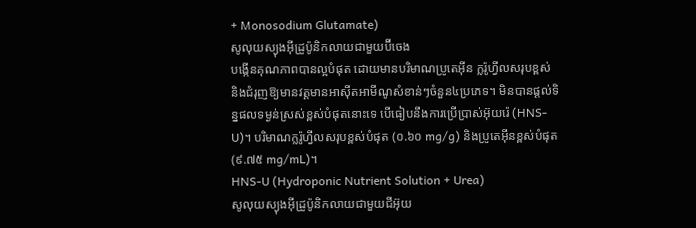+ Monosodium Glutamate)
សូលុយស្យុងអ៊ីដ្រូប៉ូនិកលាយជាមួយប៊ីចេង
បង្កើនគុណភាពបានល្អបំផុត ដោយមានបរិមាណប្រូតេអ៊ីន ក្លរ៉ូហ្វីលសរុបខ្ពស់ និងជំរុញឱ្យមានវត្តមានអាស៊ីតអាមីណូសំខាន់ៗចំនួន៤ប្រភេទ។ មិនបានផ្តល់ទិន្នផលទម្ងន់ស្រស់ខ្ពស់បំផុតនោះទេ បើធៀបនឹងការប្រើប្រាស់អ៊ុយរ៉េ (HNS-U)។ បរិមាណក្លរ៉ូហ្វីលសរុបខ្ពស់បំផុត (០.៦០ mg/g) និងប្រូតេអ៊ីនខ្ពស់បំផុត (៩.៧៥ mg/mL)។
HNS-U (Hydroponic Nutrient Solution + Urea)
សូលុយស្យុងអ៊ីដ្រូប៉ូនិកលាយជាមួយជីអ៊ុយ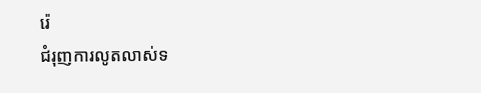រ៉េ
ជំរុញការលូតលាស់ទ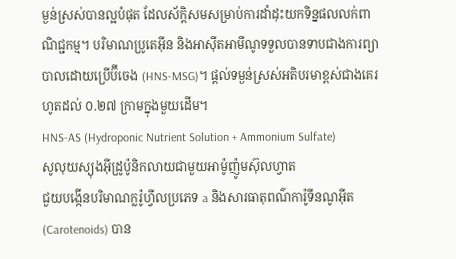ម្ងន់ស្រស់បានល្អបំផុត ដែលស័ក្តិសមសម្រាប់ការដាំដុះយកទិន្នផលលក់ពាណិជ្ជកម្ម។ បរិមាណប្រូតេអ៊ីន និងអាស៊ីតអាមីណូទទួលបានទាបជាងការព្យាបាលដោយប្រើប៊ីចេង (HNS-MSG)។ ផ្តល់ទម្ងន់ស្រស់អតិបរមាខ្ពស់ជាងគេរហូតដល់ ០.២៧ ក្រាមក្នុងមួយដើម។
HNS-AS (Hydroponic Nutrient Solution + Ammonium Sulfate)
សូលុយស្យុងអ៊ីដ្រូប៉ូនិកលាយជាមួយអាម៉ូញ៉ូមស៊ុលហ្វាត
ជួយបង្កើនបរិមាណក្លរ៉ូហ្វីលប្រភេទ a និងសារធាតុពណ៌ការ៉ូទីនណូអ៊ីត (Carotenoids) បាន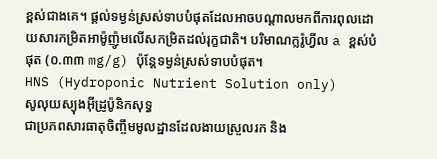ខ្ពស់ជាងគេ។ ផ្តល់ទម្ងន់ស្រស់ទាបបំផុតដែលអាចបណ្តាលមកពីការពុលដោយសារកម្រិតអាម៉ូញ៉ូមលើសកម្រិតដល់រុក្ខជាតិ។ បរិមាណក្លរ៉ូហ្វីល a ខ្ពស់បំផុត (០.៣៣ mg/g) ប៉ុន្តែទម្ងន់ស្រស់ទាបបំផុត។
HNS (Hydroponic Nutrient Solution only)
សូលុយស្យុងអ៊ីដ្រូប៉ូនិកសុទ្ធ
ជាប្រភពសារធាតុចិញ្ចឹមមូលដ្ឋានដែលងាយស្រួលរក និង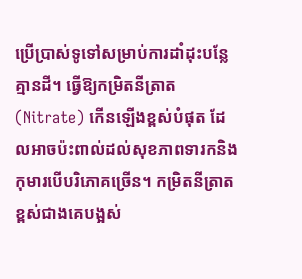ប្រើប្រាស់ទូទៅសម្រាប់ការដាំដុះបន្លែគ្មានដី។ ធ្វើឱ្យកម្រិតនីត្រាត (Nitrate) កើនឡើងខ្ពស់បំផុត ដែលអាចប៉ះពាល់ដល់សុខភាពទារកនិងកុមារបើបរិភោគច្រើន។ កម្រិតនីត្រាតខ្ពស់ជាងគេបង្អស់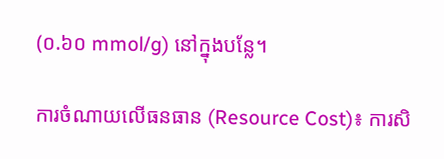(០.៦០ mmol/g) នៅក្នុងបន្លែ។

ការចំណាយលើធនធាន (Resource Cost)៖ ការសិ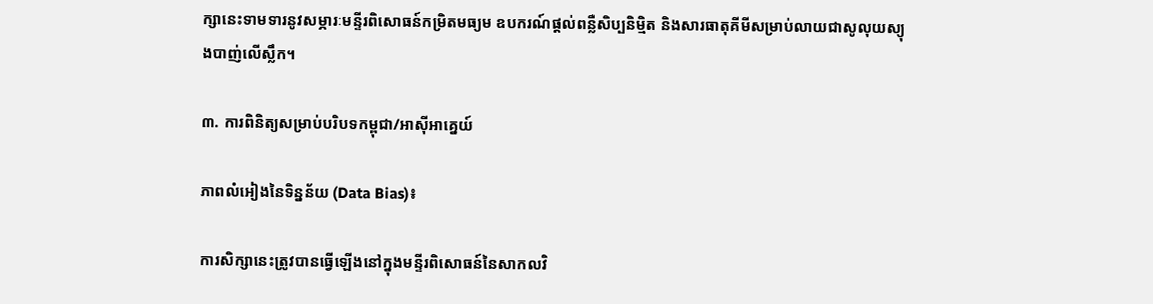ក្សានេះទាមទារនូវសម្ភារៈមន្ទីរពិសោធន៍កម្រិតមធ្យម ឧបករណ៍ផ្តល់ពន្លឺសិប្បនិម្មិត និងសារធាតុគីមីសម្រាប់លាយជាសូលុយស្យុងបាញ់លើស្លឹក។

៣. ការពិនិត្យសម្រាប់បរិបទកម្ពុជា/អាស៊ីអាគ្នេយ៍

ភាពលំអៀងនៃទិន្នន័យ (Data Bias)៖

ការសិក្សានេះត្រូវបានធ្វើឡើងនៅក្នុងមន្ទីរពិសោធន៍នៃសាកលវិ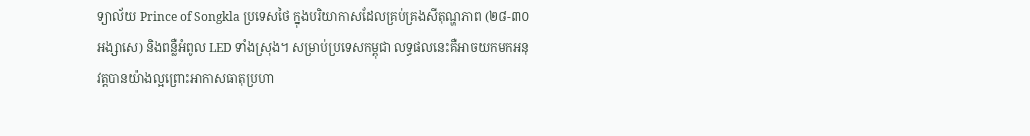ទ្យាល័យ Prince of Songkla ប្រទេសថៃ ក្នុងបរិយាកាសដែលគ្រប់គ្រងសីតុណ្ហភាព (២៨-៣០ អង្សាសេ) និងពន្លឺអំពូល LED ទាំងស្រុង។ សម្រាប់ប្រទេសកម្ពុជា លទ្ធផលនេះគឺអាចយកមកអនុវត្តបានយ៉ាងល្អព្រោះអាកាសធាតុប្រហា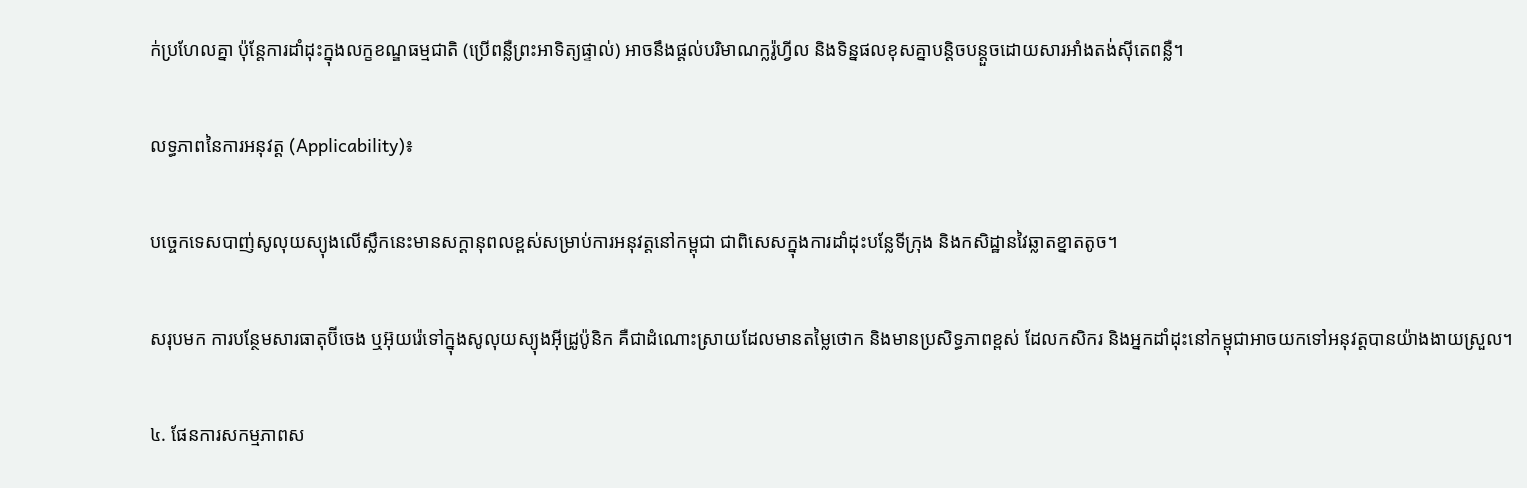ក់ប្រហែលគ្នា ប៉ុន្តែការដាំដុះក្នុងលក្ខខណ្ឌធម្មជាតិ (ប្រើពន្លឺព្រះអាទិត្យផ្ទាល់) អាចនឹងផ្តល់បរិមាណក្លរ៉ូហ្វីល និងទិន្នផលខុសគ្នាបន្តិចបន្តួចដោយសារអាំងតង់ស៊ីតេពន្លឺ។

លទ្ធភាពនៃការអនុវត្ត (Applicability)៖

បច្ចេកទេសបាញ់សូលុយស្យុងលើស្លឹកនេះមានសក្តានុពលខ្ពស់សម្រាប់ការអនុវត្តនៅកម្ពុជា ជាពិសេសក្នុងការដាំដុះបន្លែទីក្រុង និងកសិដ្ឋានវៃឆ្លាតខ្នាតតូច។

សរុបមក ការបន្ថែមសារធាតុប៊ីចេង ឬអ៊ុយរ៉េទៅក្នុងសូលុយស្យុងអ៊ីដ្រូប៉ូនិក គឺជាដំណោះស្រាយដែលមានតម្លៃថោក និងមានប្រសិទ្ធភាពខ្ពស់ ដែលកសិករ និងអ្នកដាំដុះនៅកម្ពុជាអាចយកទៅអនុវត្តបានយ៉ាងងាយស្រួល។

៤. ផែនការសកម្មភាពស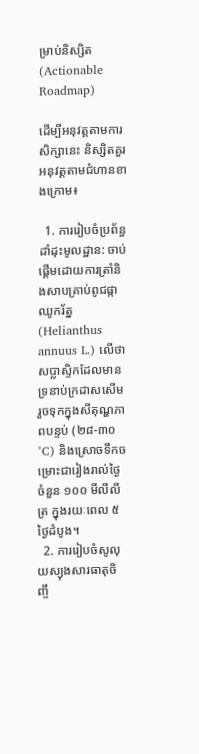ម្រាប់និស្សិត (Actionable Roadmap)

ដើម្បីអនុវត្តតាមការសិក្សានេះ និស្សិតគួរអនុវត្តតាមជំហានខាងក្រោម៖

  1. ការរៀបចំប្រព័ន្ធដាំដុះមូលដ្ឋាន: ចាប់ផ្តើមដោយការត្រាំនិងសាបគ្រាប់ពូជផ្កាឈូករ័ត្ន (Helianthus annuus L.) លើថាសប្លាស្ទិកដែលមានទ្រនាប់ក្រដាសសើម រួចទុកក្នុងសីតុណ្ហភាពបន្ទប់ (២៨-៣០°C) និងស្រោចទឹកចម្រោះជារៀងរាល់ថ្ងៃចំនួន ១០០ មីលីលីត្រ ក្នុងរយៈពេល ៥ ថ្ងៃដំបូង។
  2. ការរៀបចំសូលុយស្យុងសារធាតុចិញ្ចឹ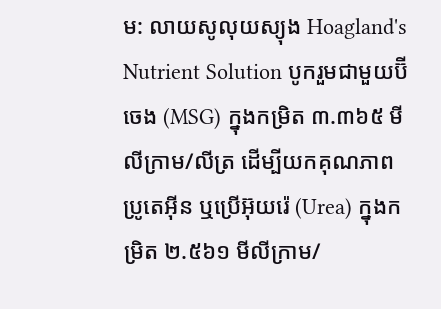ម: លាយសូលុយស្យុង Hoagland's Nutrient Solution បូករួមជាមួយប៊ីចេង (MSG) ក្នុងកម្រិត ៣.៣៦៥ មីលីក្រាម/លីត្រ ដើម្បីយកគុណភាពប្រូតេអ៊ីន ឬប្រើអ៊ុយរ៉េ (Urea) ក្នុងកម្រិត ២.៥៦១ មីលីក្រាម/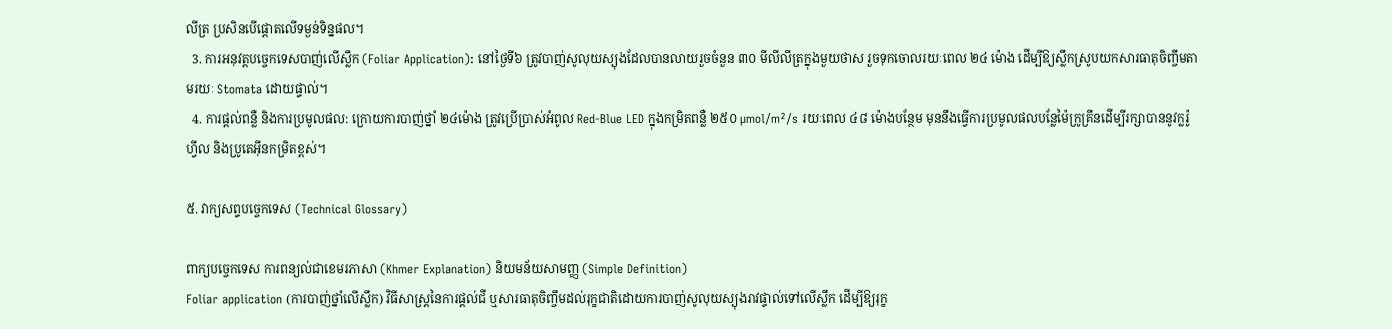លីត្រ ប្រសិនបើផ្តោតលើទម្ងន់ទិន្នផល។
  3. ការអនុវត្តបច្ចេកទេសបាញ់លើស្លឹក (Foliar Application): នៅថ្ងៃទី៦ ត្រូវបាញ់សូលុយស្យុងដែលបានលាយរួចចំនួន ៣០ មីលីលីត្រក្នុងមួយថាស រួចទុកចោលរយៈពេល ២៤ ម៉ោង ដើម្បីឱ្យស្លឹកស្រូបយកសារធាតុចិញ្ចឹមតាមរយៈ Stomata ដោយផ្ទាល់។
  4. ការផ្តល់ពន្លឺ និងការប្រមូលផល: ក្រោយការបាញ់ថ្នាំ ២៤ម៉ោង ត្រូវប្រើប្រាស់អំពូល Red-Blue LED ក្នុងកម្រិតពន្លឺ ២៥០ µmol/m²/s រយៈពេល ៤៨ ម៉ោងបន្ថែម មុននឹងធ្វើការប្រមូលផលបន្លែម៉ៃក្រូគ្រីនដើម្បីរក្សាបាននូវក្លរ៉ូហ្វីល និងប្រូតេអ៊ីនកម្រិតខ្ពស់។

៥. វាក្យសព្ទបច្ចេកទេស (Technical Glossary)

ពាក្យបច្ចេកទេស ការពន្យល់ជាខេមរភាសា (Khmer Explanation) និយមន័យសាមញ្ញ (Simple Definition)
Foliar application (ការបាញ់ថ្នាំលើស្លឹក) វិធីសាស្ត្រនៃការផ្តល់ជី ឬសារធាតុចិញ្ចឹមដល់រុក្ខជាតិដោយការបាញ់សូលុយស្យុងរាវផ្ទាល់ទៅលើស្លឹក ដើម្បីឱ្យរុក្ខ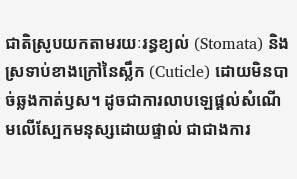ជាតិស្រូបយកតាមរយៈរន្ធខ្យល់ (Stomata) និងស្រទាប់ខាងក្រៅនៃស្លឹក (Cuticle) ដោយមិនបាច់ឆ្លងកាត់ឫស។ ដូចជាការលាបឡេផ្តល់សំណើមលើស្បែកមនុស្សដោយផ្ទាល់ ជាជាងការ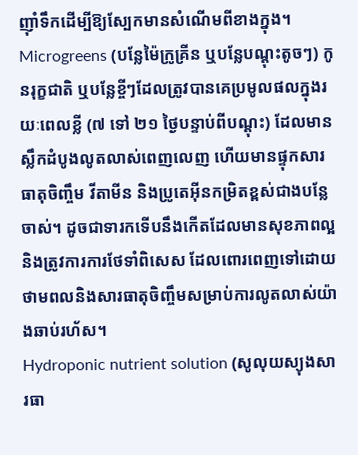ញ៉ាំទឹកដើម្បីឱ្យស្បែកមានសំណើមពីខាងក្នុង។
Microgreens (បន្លែម៉ៃក្រូគ្រីន ឬបន្លែបណ្តុះតូចៗ) កូនរុក្ខជាតិ ឬបន្លែខ្ចីៗដែលត្រូវបានគេប្រមូលផលក្នុងរយៈពេលខ្លី (៧ ទៅ ២១ ថ្ងៃបន្ទាប់ពីបណ្តុះ) ដែលមានស្លឹកដំបូងលូតលាស់ពេញលេញ ហើយមានផ្ទុកសារធាតុចិញ្ចឹម វីតាមីន និងប្រូតេអ៊ីនកម្រិតខ្ពស់ជាងបន្លែចាស់។ ដូចជាទារកទើបនឹងកើតដែលមានសុខភាពល្អ និងត្រូវការការថែទាំពិសេស ដែលពោរពេញទៅដោយថាមពលនិងសារធាតុចិញ្ចឹមសម្រាប់ការលូតលាស់យ៉ាងឆាប់រហ័ស។
Hydroponic nutrient solution (សូលុយស្យុងសារធា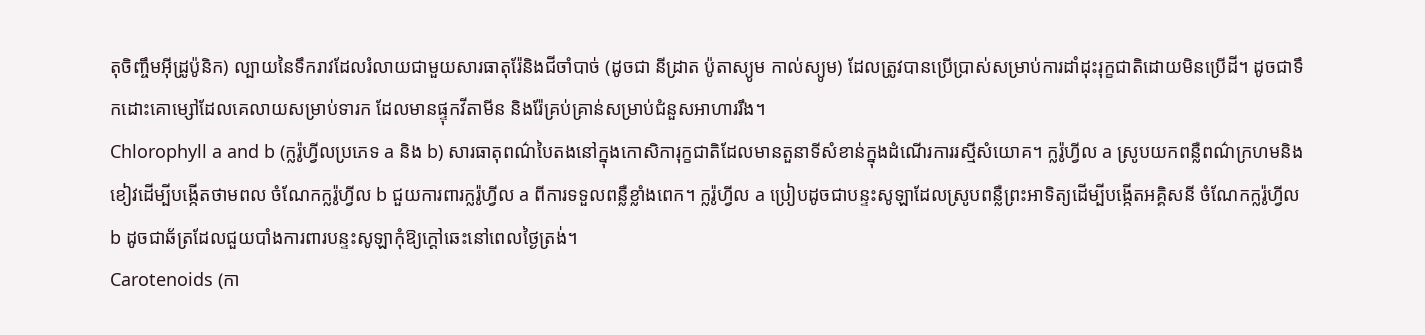តុចិញ្ចឹមអ៊ីដ្រូប៉ូនិក) ល្បាយនៃទឹករាវដែលរំលាយជាមួយសារធាតុរ៉ែនិងជីចាំបាច់ (ដូចជា នីដ្រាត ប៉ូតាស្យូម កាល់ស្យូម) ដែលត្រូវបានប្រើប្រាស់សម្រាប់ការដាំដុះរុក្ខជាតិដោយមិនប្រើដី។ ដូចជាទឹកដោះគោម្សៅដែលគេលាយសម្រាប់ទារក ដែលមានផ្ទុកវីតាមីន និងរ៉ែគ្រប់គ្រាន់សម្រាប់ជំនួសអាហាររឹង។
Chlorophyll a and b (ក្លរ៉ូហ្វីលប្រភេទ a និង b) សារធាតុពណ៌បៃតងនៅក្នុងកោសិការុក្ខជាតិដែលមានតួនាទីសំខាន់ក្នុងដំណើរការរស្មីសំយោគ។ ក្លរ៉ូហ្វីល a ស្រូបយកពន្លឺពណ៌ក្រហមនិងខៀវដើម្បីបង្កើតថាមពល ចំណែកក្លរ៉ូហ្វីល b ជួយការពារក្លរ៉ូហ្វីល a ពីការទទួលពន្លឺខ្លាំងពេក។ ក្លរ៉ូហ្វីល a ប្រៀបដូចជាបន្ទះសូឡាដែលស្រូបពន្លឺព្រះអាទិត្យដើម្បីបង្កើតអគ្គិសនី ចំណែកក្លរ៉ូហ្វីល b ដូចជាឆ័ត្រដែលជួយបាំងការពារបន្ទះសូឡាកុំឱ្យក្តៅឆេះនៅពេលថ្ងៃត្រង់។
Carotenoids (កា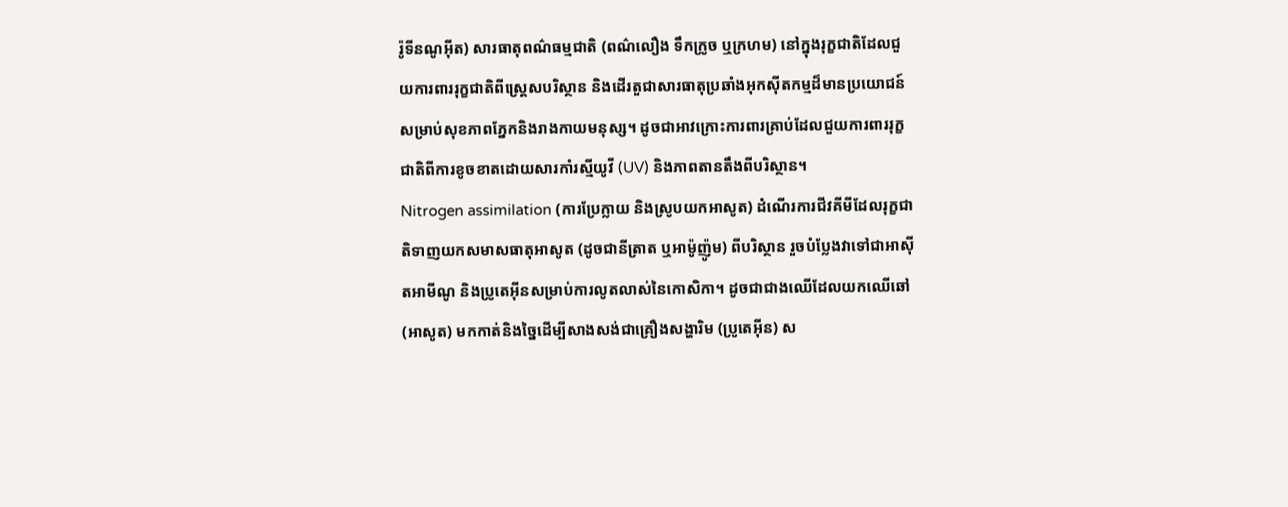រ៉ូទីនណូអ៊ីត) សារធាតុពណ៌ធម្មជាតិ (ពណ៌លឿង ទឹកក្រូច ឬក្រហម) នៅក្នុងរុក្ខជាតិដែលជួយការពាររុក្ខជាតិពីស្ត្រេសបរិស្ថាន និងដើរតួជាសារធាតុប្រឆាំងអុកស៊ីតកម្មដ៏មានប្រយោជន៍សម្រាប់សុខភាពភ្នែកនិងរាងកាយមនុស្ស។ ដូចជាអាវក្រោះការពារគ្រាប់ដែលជួយការពាររុក្ខជាតិពីការខូចខាតដោយសារកាំរស្មីយូវី (UV) និងភាពតានតឹងពីបរិស្ថាន។
Nitrogen assimilation (ការប្រែក្លាយ និងស្រូបយកអាសូត) ដំណើរការជីវគីមីដែលរុក្ខជាតិទាញយកសមាសធាតុអាសូត (ដូចជានីត្រាត ឬអាម៉ូញ៉ូម) ពីបរិស្ថាន រួចបំប្លែងវាទៅជាអាស៊ីតអាមីណូ និងប្រូតេអ៊ីនសម្រាប់ការលូតលាស់នៃកោសិកា។ ដូចជាជាងឈើដែលយកឈើឆៅ (អាសូត) មកកាត់និងច្នៃដើម្បីសាងសង់ជាគ្រឿងសង្ហារិម (ប្រូតេអ៊ីន) ស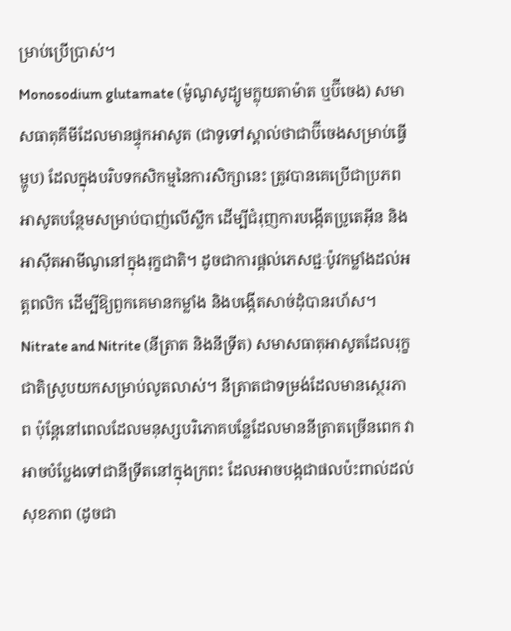ម្រាប់ប្រើប្រាស់។
Monosodium glutamate (ម៉ូណូសូដ្យូមក្លុយតាម៉ាត ឬប៊ីចេង) សមាសធាតុគីមីដែលមានផ្ទុកអាសូត (ជាទូទៅស្គាល់ថាជាប៊ីចេងសម្រាប់ធ្វើម្ហូប) ដែលក្នុងបរិបទកសិកម្មនៃការសិក្សានេះ ត្រូវបានគេប្រើជាប្រភពអាសូតបន្ថែមសម្រាប់បាញ់លើស្លឹក ដើម្បីជំរុញការបង្កើតប្រូតេអ៊ីន និងអាស៊ីតអាមីណូនៅក្នុងរុក្ខជាតិ។ ដូចជាការផ្តល់ភេសជ្ជៈប៉ូវកម្លាំងដល់អត្តពលិក ដើម្បីឱ្យពួកគេមានកម្លាំង និងបង្កើតសាច់ដុំបានរហ័ស។
Nitrate and Nitrite (នីត្រាត និងនីទ្រីត) សមាសធាតុអាសូតដែលរុក្ខជាតិស្រូបយកសម្រាប់លូតលាស់។ នីត្រាតជាទម្រង់ដែលមានស្ថេរភាព ប៉ុន្តែនៅពេលដែលមនុស្សបរិភោគបន្លែដែលមាននីត្រាតច្រើនពេក វាអាចបំប្លែងទៅជានីទ្រីតនៅក្នុងក្រពះ ដែលអាចបង្កជាផលប៉ះពាល់ដល់សុខភាព (ដូចជា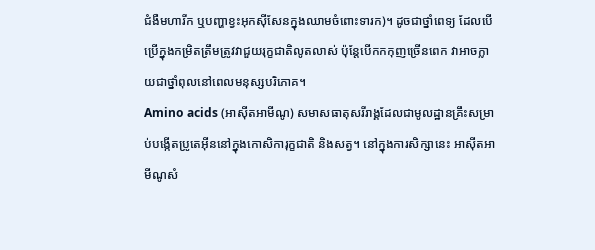ជំងឺមហារីក ឬបញ្ហាខ្វះអុកស៊ីសែនក្នុងឈាមចំពោះទារក)។ ដូចជាថ្នាំពេទ្យ ដែលបើប្រើក្នុងកម្រិតត្រឹមត្រូវវាជួយរុក្ខជាតិលូតលាស់ ប៉ុន្តែបើកកកុញច្រើនពេក វាអាចក្លាយជាថ្នាំពុលនៅពេលមនុស្សបរិភោគ។
Amino acids (អាស៊ីតអាមីណូ) សមាសធាតុសរីរាង្គដែលជាមូលដ្ឋានគ្រឹះសម្រាប់បង្កើតប្រូតេអ៊ីននៅក្នុងកោសិការុក្ខជាតិ និងសត្វ។ នៅក្នុងការសិក្សានេះ អាស៊ីតអាមីណូសំ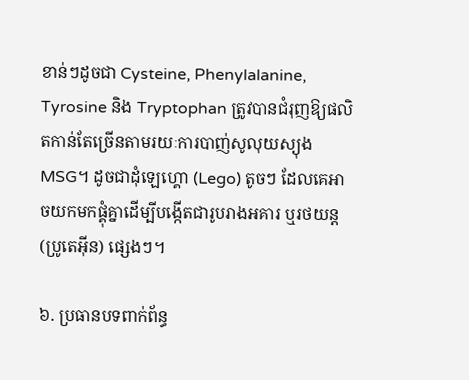ខាន់ៗដូចជា Cysteine, Phenylalanine, Tyrosine និង Tryptophan ត្រូវបានជំរុញឱ្យផលិតកាន់តែច្រើនតាមរយៈការបាញ់សូលុយស្យុង MSG។ ដូចជាដុំឡេហ្គោ (Lego) តូចៗ ដែលគេអាចយកមកផ្គុំគ្នាដើម្បីបង្កើតជារូបរាងអគារ ឬរថយន្ត (ប្រូតេអ៊ីន) ផ្សេងៗ។

៦. ប្រធានបទពាក់ព័ន្ធ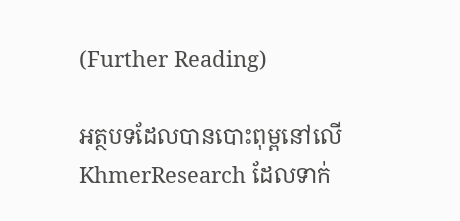(Further Reading)

អត្ថបទដែលបានបោះពុម្ពនៅលើ KhmerResearch ដែលទាក់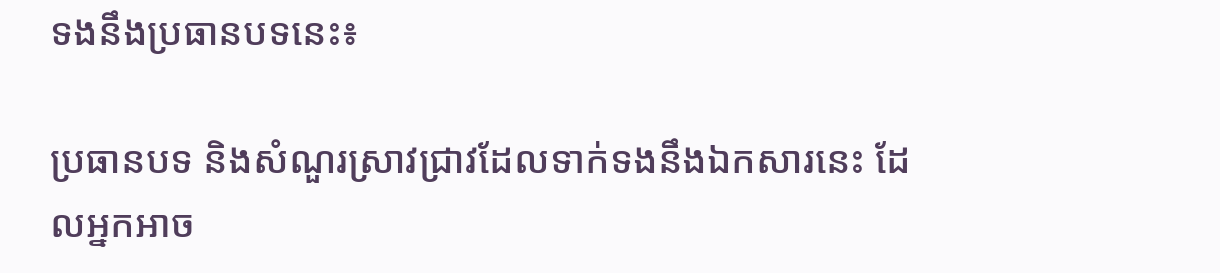ទងនឹងប្រធានបទនេះ៖

ប្រធានបទ និងសំណួរស្រាវជ្រាវដែលទាក់ទងនឹងឯកសារនេះ ដែលអ្នកអាច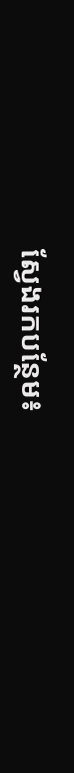ស្វែងរកបន្ថែម៖